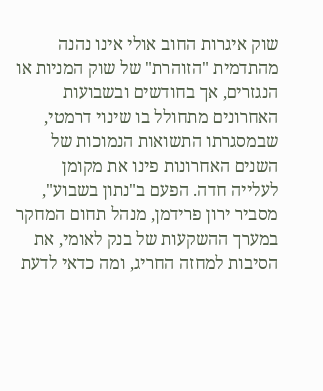שוק איגרות החוב אולי אינו נהנה מהתדמית "הזוהרת" של שוק המניות או הנגזרים, אך בחודשים ובשבועות האחרונים מתחולל בו שינוי דרמטי, שבמסגרתו התשואות הנמוכות של השנים האחרונות פינו את מקומן לעלייה חדה. הפעם ב"נתון בשבוע", מסביר ירון פרידמן, מנהל תחום המחקר במערך ההשקעות של בנק לאומי, את הסיבות למחזה החריג, ומה כדאי לדעת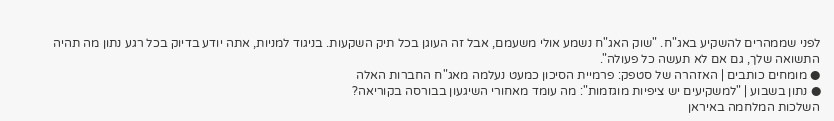לפני שממהרים להשקיע באג"ח. "שוק האג"ח נשמע אולי משעמם, אבל זה העוגן בכל תיק השקעות. בניגוד למניות, אתה יודע בדיוק בכל רגע נתון מה תהיה התשואה שלך, גם אם לא תעשה כל פעולה".
● מומחים כותבים | האזהרה של סטפק: פרמיית הסיכון כמעט נעלמה מאג"ח החברות האלה
● נתון בשבוע | "למשקיעים יש ציפיות מוגזמות": מה עומד מאחורי השיגעון בבורסה בקוריאה?
השלכות המלחמה באיראן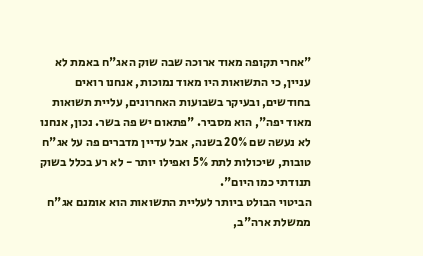"אחרי תקופה מאוד ארוכה שבה שוק האג"ח באמת לא עניין, כי התשואות היו מאוד נמוכות, אנחנו רואים בחודשים, ובעיקר בשבועות האחרונים, עליית תשואות מאוד יפה", הוא מסביר. "פתאום יש פה בשר. נכון, אנחנו לא נעשה שם 20% בשנה, אבל עדיין מדברים פה על אג"ח טובות, שיכולות לתת 5% ואפילו יותר - לא רע בכלל בשוק תנודתי כמו היום".
הביטוי הבולט ביותר לעליית התשואות הוא אומנם אג"ח ממשלת ארה"ב,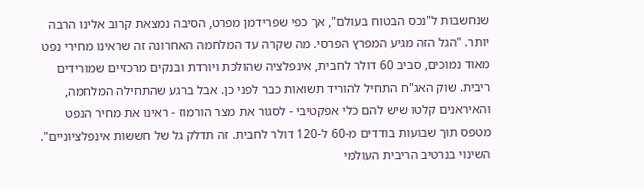שנחשבות ל"נכס הבטוח בעולם", אך כפי שפרידמן מפרט, הסיבה נמצאת קרוב אלינו הרבה יותר. "הגל הזה מגיע המפרץ הפרסי. מה שקרה עד המלחמה האחרונה זה שראינו מחירי נפט מאוד נמוכים, סביב 60 דולר לחבית, אינפלציה שהולכת ויורדת ובנקים מרכזיים שמורידים ריבית. שוק האג"ח התחיל להוריד תשואות כבר לפני כן. אבל ברגע שהתחילה המלחמה, והאיראנים קלטו שיש להם כלי אפקטיבי - לסגור את מצר הורמוז - ראינו את מחיר הנפט מטפס תוך שבועות בודדים מ-60 ל-120 דולר לחבית. זה תדלק גל של חששות אינפלציוניים".
השינוי בנרטיב הריבית העולמי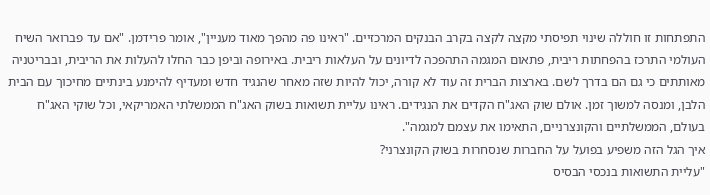התפתחות זו חוללה שינוי תפיסתי מקצה לקצה בקרב הבנקים המרכזיים. "ראינו פה מהפך מאוד מעניין", אומר פרידמן. "אם עד פברואר השיח העולמי התרכז בהפחתות ריבית, פתאום המגמה התהפכה לדיונים על העלאות ריבית. באירופה וביפן כבר החלו להעלות את הריבית, ובבריטניה מאותתים כי גם הם בדרך לשם. בארצות הברית זה עוד לא קורה, יכול להיות שזה מאחר שהנגיד חדש ומעדיף להימנע בינתיים מחיכוך עם הבית הלבן, ומנסה למשוך זמן. אולם שוק האג"ח הקדים את הנגידים. ראינו עליית תשואות בשוק האג"ח הממשלתי האמריקאי, וכל שוקי האג"ח בעולם, הממשלתיים והקונצרניים, התאימו את עצמם למגמה".
איך הגל הזה משפיע בפועל על החברות שנסחרות בשוק הקונצרני?
"עליית התשואות בנכסי הבסיס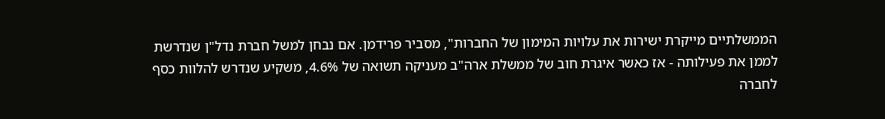הממשלתיים מייקרת ישירות את עלויות המימון של החברות", מסביר פרידמן. אם נבחן למשל חברת נדל"ן שנדרשת לממן את פעילותה - אז כאשר איגרת חוב של ממשלת ארה"ב מעניקה תשואה של 4.6%, משקיע שנדרש להלוות כסף לחברה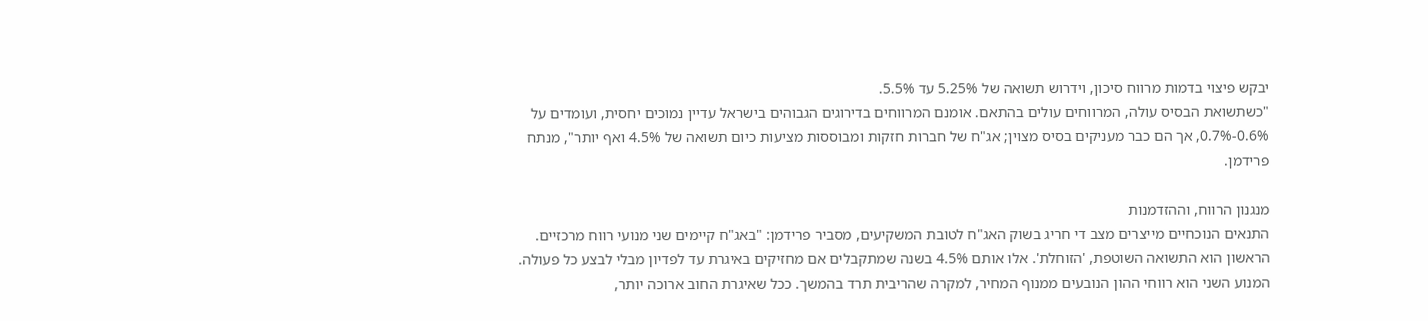יבקש פיצוי בדמות מרווח סיכון, וידרוש תשואה של 5.25% עד 5.5%.
"כשתשואת הבסיס עולה, המרווחים עולים בהתאם. אומנם המרווחים בדירוגים הגבוהים בישראל עדיין נמוכים יחסית, ועומדים על 0.6%-0.7%, אך הם כבר מעניקים בסיס מצוין; אג"ח של חברות חזקות ומבוססות מציעות כיום תשואה של 4.5% ואף יותר", מנתח פרידמן.

מנגנון הרווח, וההזדמנות
התנאים הנוכחיים מייצרים מצב די חריג בשוק האג"ח לטובת המשקיעים, מסביר פרידמן: "באג"ח קיימים שני מנועי רווח מרכזיים. הראשון הוא התשואה השוטפת, 'הזוחלת'. אלו אותם 4.5% בשנה שמתקבלים אם מחזיקים באיגרת עד לפדיון מבלי לבצע כל פעולה. המנוע השני הוא רווחי ההון הנובעים ממנוף המחיר, למקרה שהריבית תרד בהמשך. ככל שאיגרת החוב ארוכה יותר,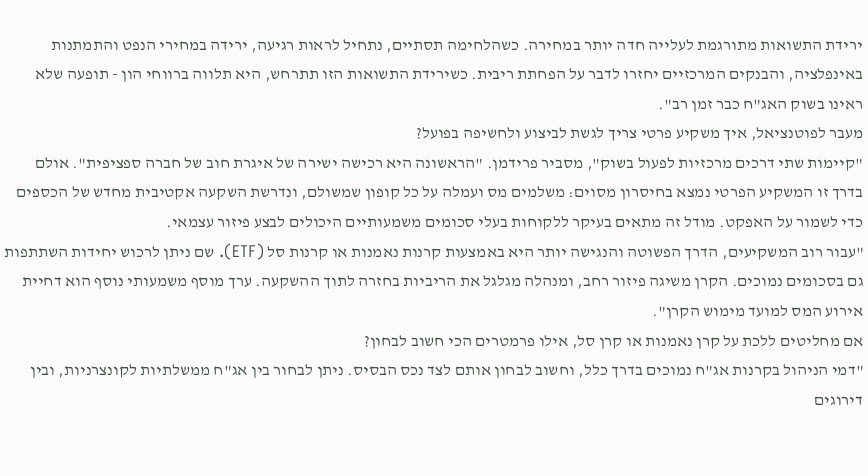ירידת התשואות מתורגמת לעלייה חדה יותר במחירה. כשהלחימה תסתיים, נתחיל לראות רגיעה, ירידה במחירי הנפט והתמתנות באינפלציה, והבנקים המרכזיים יחזרו לדבר על הפחתת ריבית. כשירידת התשואות הזו תתרחש, היא תלווה ברווחי הון - תופעה שלא ראינו בשוק האג"ח כבר זמן רב".
מעבר לפוטנציאל, איך משקיע פרטי צריך לגשת לביצוע ולחשיפה בפועל?
"קיימות שתי דרכים מרכזיות לפעול בשוק", מסביר פרידמן. "הראשונה היא רכישה ישירה של איגרת חוב של חברה ספציפית". אולם בדרך זו המשקיע הפרטי נמצא בחיסרון מסוים: משלמים מס ועמלה על כל קופון שמשולם, ונדרשת השקעה אקטיבית מחדש של הכספים כדי לשמור על האפקט. מודל זה מתאים בעיקר ללקוחות בעלי סכומים משמעותיים היכולים לבצע פיזור עצמאי.
"עבור רוב המשקיעים, הדרך הפשוטה והנגישה יותר היא באמצעות קרנות נאמנות או קרנות סל (ETF). שם ניתן לרכוש יחידות השתתפות גם בסכומים נמוכים. הקרן משיגה פיזור רחב, ומנהלה מגלגל את הריביות בחזרה לתוך ההשקעה. ערך מוסף משמעותי נוסף הוא דחיית אירוע המס למועד מימוש הקרן".
אם מחליטים ללכת על קרן נאמנות או קרן סל, אילו פרמטרים הכי חשוב לבחון?
"דמי הניהול בקרנות אג"ח נמוכים בדרך כלל, וחשוב לבחון אותם לצד נכס הבסיס. ניתן לבחור בין אג"ח ממשלתיות לקונצרניות, ובין דירוגים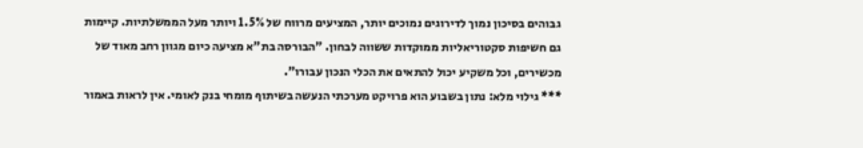גבוהים בסיכון נמוך לדירוגים נמוכים יותר, המציעים מרווח של 1.5% ויותר מעל הממשלתיות. קיימות גם חשיפות סקטוריאליות ממוקדות ששווה לבחון. "הבורסה בת"א מציעה כיום מגוון רחב מאוד של מכשירים, וכל משקיע יכול להתאים את הכלי הנכון עבורו".
*** גילוי מלא: נתון בשבוע הוא פרויקט מערכתי הנעשה בשיתוף מומחי בנק לאומי. אין לראות באמור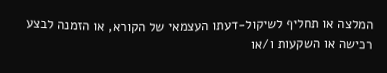המלצה או תחליף לשיקול-דעתו העצמאי של הקורא, או הזמנה לבצע רכישה או השקעות ו/או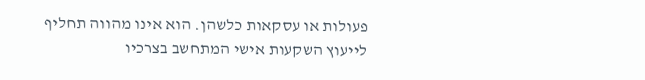פעולות או עסקאות כלשהן. הוא אינו מהווה תחליף לייעוץ השקעות אישי המתחשב בצרכיו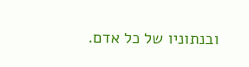ובנתוניו של כל אדם.